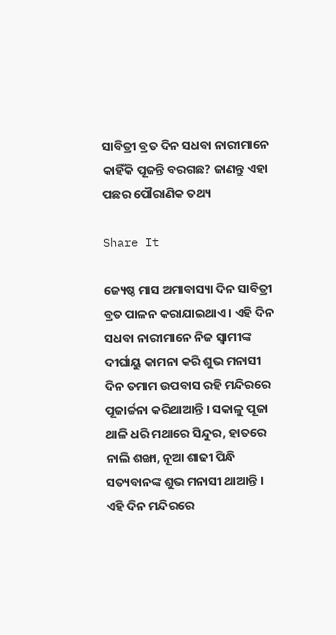ସାବିତ୍ରୀ ବ୍ରତ ଦିନ ସଧବା ନାରୀମାନେ କାହିଁକି ପୂଜନ୍ତି ବରଗଛ? ଜାଣନ୍ତୁ ଏହା ପଛର ପୌରାଣିକ ତଥ୍ୟ

Share It

ଜ୍ୟେଷ୍ଠ ମାସ ଅମାବାସ୍ୟା ଦିନ ସାବିତ୍ରୀ ବ୍ରତ ପାଳନ କରାଯାଇଥାଏ । ଏହି ଦିନ ସଧବା ନାରୀମାନେ ନିଜ ସ୍ବାମୀଙ୍କ ଦୀର୍ଘାୟୁ କାମନା କରି ଶୁଭ ମନାସୀ ଦିନ ତମାମ ଉପବାସ ରହି ମନ୍ଦିରରେ ପୂଜାର୍ଚ୍ଚନା କରିଥାଆନ୍ତି । ସକାଳୁ ପୂଜା ଥାଳି ଧରି ମଥାରେ ସିନ୍ଦୁର, ହାତରେ ନାଲି ଶଙ୍ଖା, ନୂଆ ଶାଢୀ ପିନ୍ଧି ସତ୍ୟବାନଙ୍କ ଶୁଭ ମନାସୀ ଥାଆନ୍ତି । ଏହି ଦିନ ମନ୍ଦିରରେ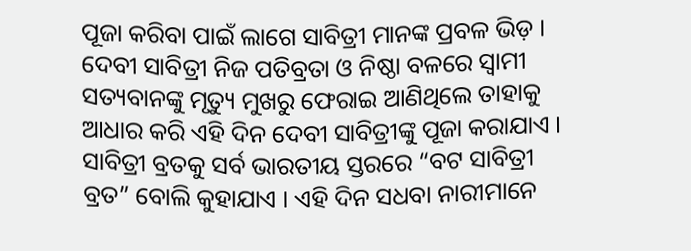ପୂଜା କରିବା ପାଇଁ ଲାଗେ ସାବିତ୍ରୀ ମାନଙ୍କ ପ୍ରବଳ ଭିଡ଼ । ଦେବୀ ସାବିତ୍ରୀ ନିଜ ପତିବ୍ରତା ଓ ନିଷ୍ଠା ବଳରେ ସ୍ବାମୀ ସତ୍ୟବାନଙ୍କୁ ମୃତ୍ୟୁ ମୁଖରୁ ଫେରାଇ ଆଣିଥିଲେ ତାହାକୁ ଆଧାର କରି ଏହି ଦିନ ଦେବୀ ସାବିତ୍ରୀଙ୍କୁ ପୂଜା କରାଯାଏ । ସାବିତ୍ରୀ ବ୍ରତକୁ ସର୍ବ ଭାରତୀୟ ସ୍ତରରେ “ବଟ ସାବିତ୍ରୀ ବ୍ରତ” ବୋଲି କୁହାଯାଏ । ଏହି ଦିନ ସଧବା ନାରୀମାନେ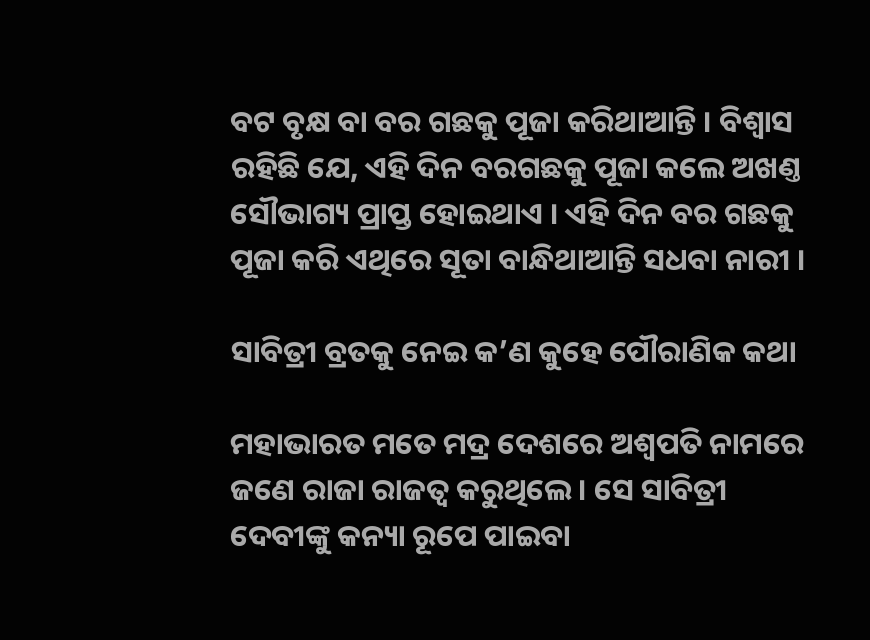ବଟ ବୃକ୍ଷ ବା ବର ଗଛକୁ ପୂଜା କରିଥାଆନ୍ତି । ବିଶ୍ବାସ ରହିଛି ଯେ, ଏହି ଦିନ ବରଗଛକୁ ପୂଜା କଲେ ଅଖଣ୍ତ ସୌଭାଗ୍ୟ ପ୍ରାପ୍ତ ହୋଇଥାଏ । ଏହି ଦିନ ବର ଗଛକୁ ପୂଜା କରି ଏଥିରେ ସୂତା ବାନ୍ଧିଥାଆନ୍ତି ସଧବା ନାରୀ ।

ସାବିତ୍ରୀ ବ୍ରତକୁ ନେଇ କ’ଣ କୁହେ ପୌରାଣିକ କଥା

ମହାଭାରତ ମତେ ମଦ୍ର ଦେଶରେ ଅଶ୍ୱପତି ନାମରେ ଜଣେ ରାଜା ରାଜତ୍ୱ କରୁଥିଲେ । ସେ ସାବିତ୍ରୀ ଦେବୀଙ୍କୁ କନ୍ୟା ରୂପେ ପାଇବା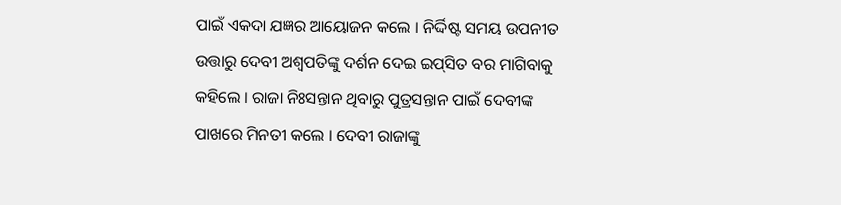ପାଇଁ ଏକଦା ଯଜ୍ଞର ଆୟୋଜନ କଲେ । ନିର୍ଦ୍ଦିଷ୍ଟ ସମୟ ଉପନୀତ ଉତ୍ତାରୁ ଦେବୀ ଅଶ୍ୱପତିଙ୍କୁ ଦର୍ଶନ ଦେଇ ଇପ୍‌ସିତ ବର ମାଗିବାକୁ କହିଲେ । ରାଜା ନିଃସନ୍ତାନ ଥିବାରୁ ପୁତ୍ରସନ୍ତାନ ପାଇଁ ଦେବୀଙ୍କ ପାଖରେ ମିନତୀ କଲେ । ଦେବୀ ରାଜାଙ୍କୁ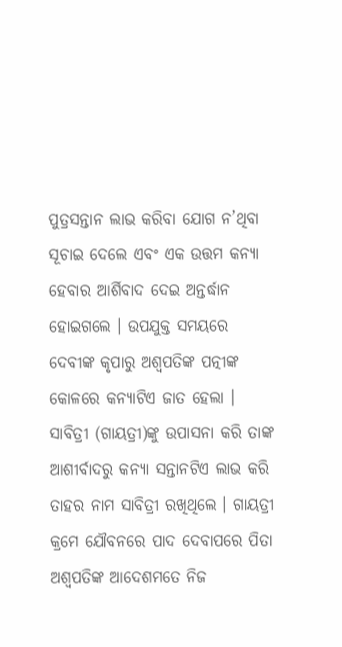ପୁତ୍ରସନ୍ତାନ ଲାଭ କରିବା ଯୋଗ ନ’ଥିବା ସୂଚାଇ ଦେଲେ ଏବଂ ଏକ ଉତ୍ତମ କନ୍ୟା ହେବାର ଆର୍ଶିବାଦ ଦେଇ ଅନ୍ତର୍ଦ୍ଧାନ ହୋଇଗଲେ । ଉପଯୁକ୍ତ ସମୟରେ ଦେବୀଙ୍କ କୃପାରୁ ଅଶ୍ୱପତିଙ୍କ ପତ୍ନୀଙ୍କ କୋଳରେ କନ୍ୟାଟିଏ ଜାତ ହେଲା । ସାବିତ୍ରୀ (ଗାୟତ୍ରୀ)ଙ୍କୁ ଉପାସନା କରି ତାଙ୍କ ଆଶୀର୍ବାଦରୁ କନ୍ୟା ସନ୍ତାନଟିଏ ଲାଭ କରି ତାହର ନାମ ସାବିତ୍ରୀ ରଖିଥିଲେ । ଗାୟତ୍ରୀ କ୍ରମେ ଯୌବନରେ ପାଦ ଦେବାପରେ ପିତା ଅଶ୍ୱପତିଙ୍କ ଆଦେଶମତେ ନିଜ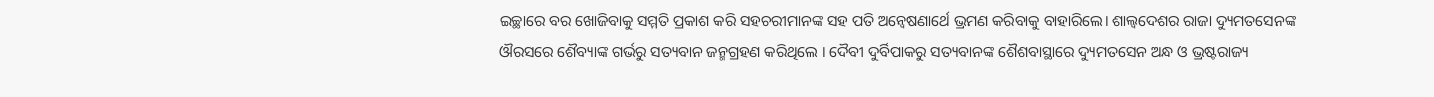ଇଚ୍ଛାରେ ବର ଖୋଜିବାକୁ ସମ୍ମତି ପ୍ରକାଶ କରି ସହଚରୀମାନଙ୍କ ସହ ପତି ଅନ୍ୱେଷଣାର୍ଥେ ଭ୍ରମଣ କରିବାକୁ ବାହାରିଲେ। ଶାଲ୍ୱଦେଶର ରାଜା ଦ୍ୟୁମତସେନଙ୍କ ଔରସରେ ଶୈବ୍ୟାଙ୍କ ଗର୍ଭରୁ ସତ୍ୟବାନ ଜନ୍ମଗ୍ରହଣ କରିଥିଲେ । ଦୈବୀ ଦୁର୍ବିପାକରୁ ସତ୍ୟବାନଙ୍କ ଶୈଶବାସ୍ଥାରେ ଦ୍ୟୁମତସେନ ଅନ୍ଧ ଓ ଭ୍ରଷ୍ଟରାଜ୍ୟ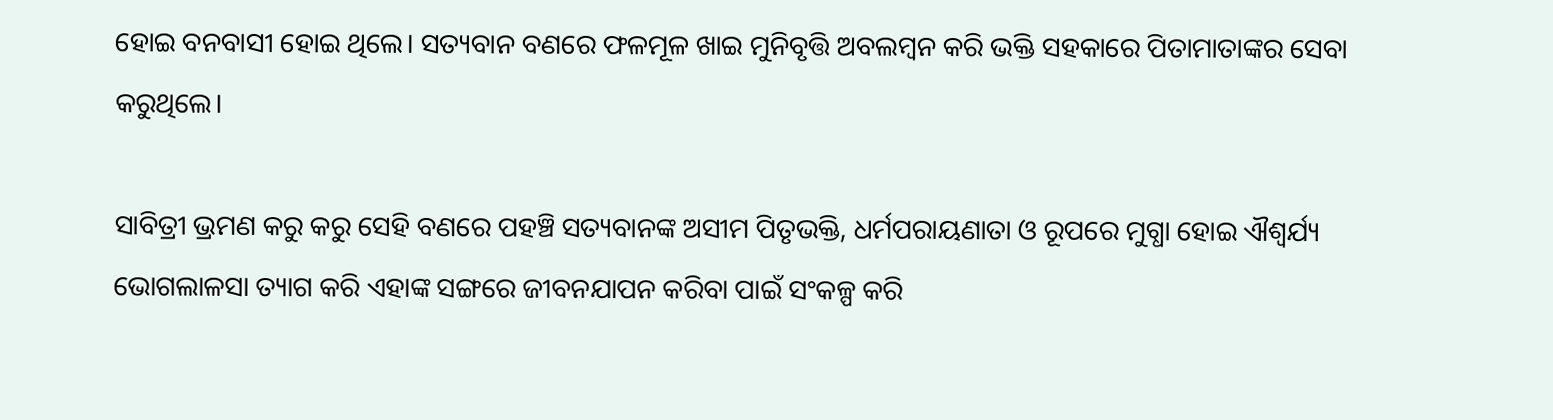ହୋଇ ବନବାସୀ ହୋଇ ଥିଲେ। ସତ୍ୟବାନ ବଣରେ ଫଳମୂଳ ଖାଇ ମୁନିବୃତ୍ତି ଅବଲମ୍ବନ କରି ଭକ୍ତି ସହକାରେ ପିତାମାତାଙ୍କର ସେବା କରୁଥିଲେ।

ସାବିତ୍ରୀ ଭ୍ରମଣ କରୁ କରୁ ସେହି ବଣରେ ପହଞ୍ଚି ସତ୍ୟବାନଙ୍କ ଅସୀମ ପିତୃଭକ୍ତି, ଧର୍ମପରାୟଣାତା ଓ ରୂପରେ ମୁଗ୍ଧା ହୋଇ ଐଶ୍ୱର୍ଯ୍ୟ ଭୋଗଲାଳସା ତ୍ୟାଗ କରି ଏହାଙ୍କ ସଙ୍ଗରେ ଜୀବନଯାପନ କରିବା ପାଇଁ ସଂକଳ୍ପ କରି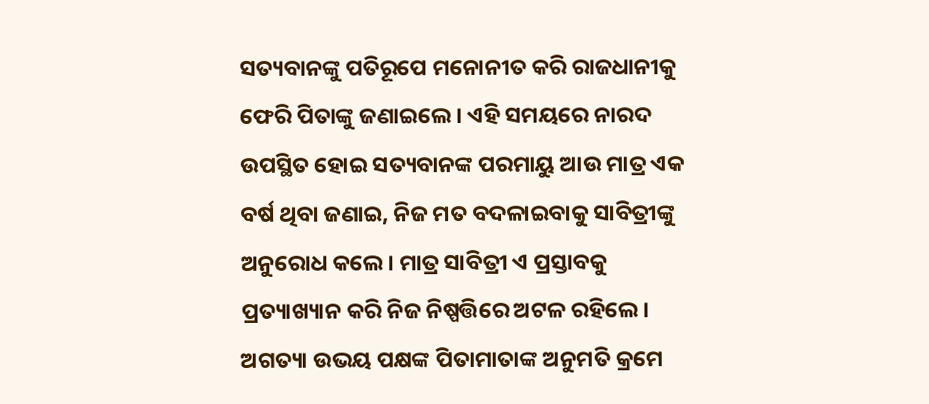ସତ୍ୟବାନଙ୍କୁ ପତିରୂପେ ମନୋନୀତ କରି ରାଜଧାନୀକୁ ଫେରି ପିତାଙ୍କୁ ଜଣାଇଲେ। ଏହି ସମୟରେ ନାରଦ ଉପସ୍ଥିତ ହୋଇ ସତ୍ୟବାନଙ୍କ ପରମାୟୁ ଆଉ ମାତ୍ର ଏକ ବର୍ଷ ଥିବା ଜଣାଇ, ନିଜ ମତ ବଦଳାଇବାକୁ ସାବିତ୍ରୀଙ୍କୁ ଅନୁରୋଧ କଲେ। ମାତ୍ର ସାବିତ୍ରୀ ଏ ପ୍ରସ୍ତାବକୁ ପ୍ରତ୍ୟାଖ୍ୟାନ କରି ନିଜ ନିଷ୍ପତ୍ତିରେ ଅଟଳ ରହିଲେ। ଅଗତ୍ୟା ଉଭୟ ପକ୍ଷଙ୍କ ପିତାମାତାଙ୍କ ଅନୁମତି କ୍ରମେ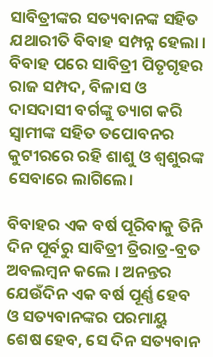ସାବିତ୍ରୀଙ୍କର ସତ୍ୟବାନଙ୍କ ସହିତ ଯଥାରୀତି ବିବାହ ସମ୍ପନ୍ନ ହେଲା । ବିବାହ ପରେ ସାବିତ୍ରୀ ପିତୃଗୃହର ରାଜ ସମ୍ପଦ, ବିଳାସ ଓ ଦାସଦାସୀ ବର୍ଗଙ୍କୁ ତ୍ୟାଗ କରି ସ୍ୱାମୀଙ୍କ ସହିତ ତପୋବନର କୁଟୀରରେ ରହି ଶାଶୁ ଓ ଶ୍ୱଶୁରଙ୍କ ସେବାରେ ଲାଗିଲେ।

ବିବାହର ଏକ ବର୍ଷ ପୂରିବାକୁ ତିନି ଦିନ ପୂର୍ବରୁ ସାବିତ୍ରୀ ତ୍ରିରାତ୍ର-ବ୍ରତ ଅବଲମ୍ବନ କଲେ । ଅନନ୍ତର ଯେଉଁଦିନ ଏକ ବର୍ଷ ପୂର୍ଣ୍ଣ ହେବ ଓ ସତ୍ୟବାନଙ୍କର ପରମାୟୁ ଶେଷ ହେବ, ସେ ଦିନ ସତ୍ୟବାନ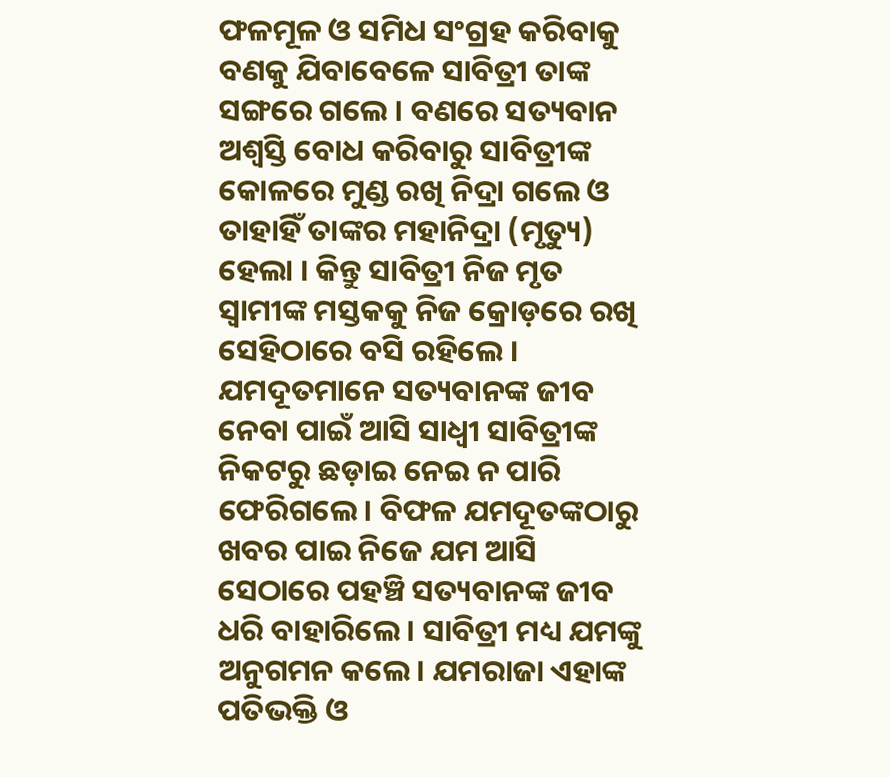ଫଳମୂଳ ଓ ସମିଧ ସଂଗ୍ରହ କରିବାକୁ ବଣକୁ ଯିବାବେଳେ ସାବିତ୍ରୀ ତାଙ୍କ ସଙ୍ଗରେ ଗଲେ । ବଣରେ ସତ୍ୟବାନ ଅଶ୍ୱସ୍ତି ବୋଧ କରିବାରୁ ସାବିତ୍ରୀଙ୍କ କୋଳରେ ମୁଣ୍ଡ ରଖି ନିଦ୍ରା ଗଲେ ଓ ତାହାହିଁ ତାଙ୍କର ମହାନିଦ୍ରା (ମୃତ୍ୟୁ) ହେଲା । କିନ୍ତୁ ସାବିତ୍ରୀ ନିଜ ମୃତ ସ୍ୱାମୀଙ୍କ ମସ୍ତକକୁ ନିଜ କ୍ରୋଡ଼ରେ ରଖି ସେହିଠାରେ ବସି ରହିଲେ । ଯମଦୂତମାନେ ସତ୍ୟବାନଙ୍କ ଜୀବ ନେବା ପାଇଁ ଆସି ସାଧ୍ୱୀ ସାବିତ୍ରୀଙ୍କ ନିକଟରୁ ଛଡ଼ାଇ ନେଇ ନ ପାରି ଫେରିଗଲେ। ବିଫଳ ଯମଦୂତଙ୍କଠାରୁ ଖବର ପାଇ ନିଜେ ଯମ ଆସି ସେଠାରେ ପହଞ୍ଚି ସତ୍ୟବାନଙ୍କ ଜୀବ ଧରି ବାହାରିଲେ। ସାବିତ୍ରୀ ମଧ୍ୟ ଯମଙ୍କୁ ଅନୁଗମନ କଲେ। ଯମରାଜା ଏହାଙ୍କ ପତିଭକ୍ତି ଓ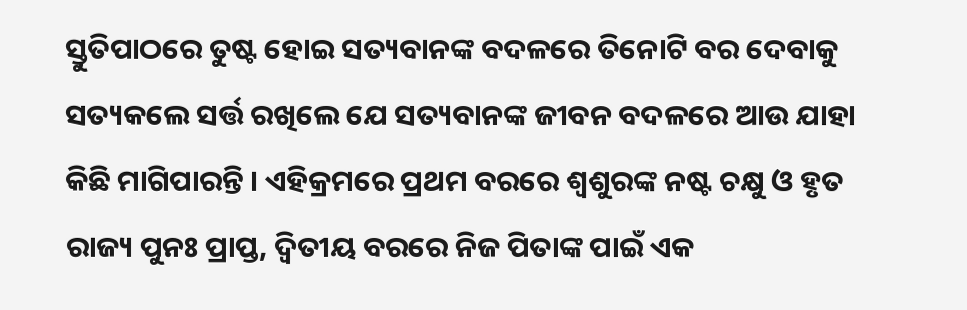ସ୍ତୁତିପାଠରେ ତୁଷ୍ଟ ହୋଇ ସତ୍ୟବାନଙ୍କ ବଦଳରେ ତିନୋଟି ବର ଦେବାକୁ ସତ୍ୟକଲେ ସର୍ତ୍ତ ରଖିଲେ ଯେ ସତ୍ୟବାନଙ୍କ ଜୀବନ ବଦଳରେ ଆଉ ଯାହା କିଛି ମାଗିପାରନ୍ତି । ଏହିକ୍ରମରେ ପ୍ରଥମ ବରରେ ଶ୍ୱଶୁରଙ୍କ ନଷ୍ଟ ଚକ୍ଷୁ ଓ ହୃତ ରାଜ୍ୟ ପୁନଃ ପ୍ରାପ୍ତ, ଦ୍ୱିତୀୟ ବରରେ ନିଜ ପିତାଙ୍କ ପାଇଁ ଏକ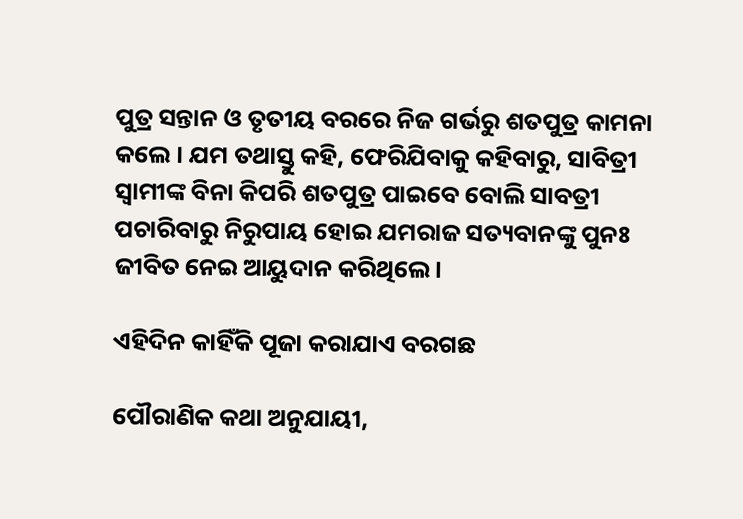ପୁତ୍ର ସନ୍ତାନ ଓ ତୃତୀୟ ବରରେ ନିଜ ଗର୍ଭରୁ ଶତପୁତ୍ର କାମନା କଲେ । ଯମ ତଥାସ୍ତୁ କହି, ଫେରିଯିବାକୁ କହିବାରୁ, ସାବିତ୍ରୀ ସ୍ୱାମୀଙ୍କ ବିନା କିପରି ଶତପୁତ୍ର ପାଇବେ ବୋଲି ସାବତ୍ରୀ ପଚାରିବାରୁ ନିରୁପାୟ ହୋଇ ଯମରାଜ ସତ୍ୟବାନଙ୍କୁ ପୁନଃ ଜୀବିତ ନେଇ ଆୟୁଦାନ କରିଥିଲେ।

ଏହିଦିନ କାହିଁକି ପୂଜା କରାଯାଏ ବରଗଛ

ପୌରାଣିକ କଥା ଅନୁଯାୟୀ,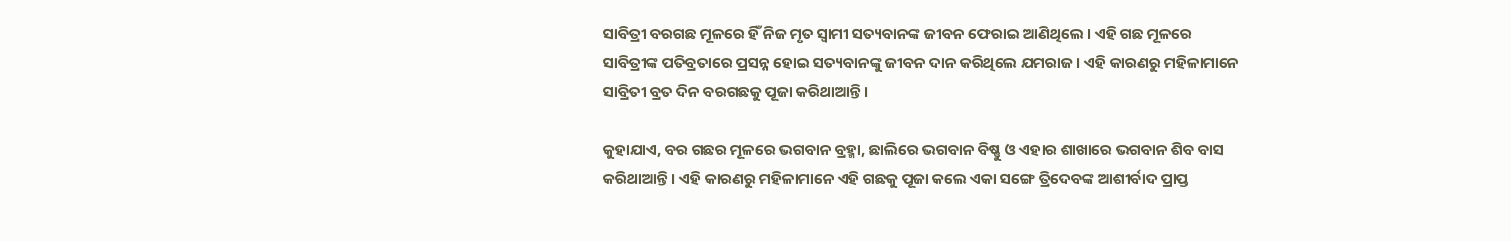ସାବିତ୍ରୀ ବରଗଛ ମୂଳରେ ହିଁ ନିଜ ମୃତ ସ୍ବାମୀ ସତ୍ୟବାନଙ୍କ ଜୀବନ ଫେରାଇ ଆଣିଥିଲେ । ଏହି ଗଛ ମୂଳରେ ସାବିତ୍ରୀଙ୍କ ପତିବ୍ରତାରେ ପ୍ରସନ୍ନ ହୋଇ ସତ୍ୟବାନଙ୍କୁ ଜୀବନ ଦାନ କରିଥିଲେ ଯମରାଜ । ଏହି କାରଣରୁ ମହିଳାମାନେ ସାବ୍ରିତୀ ବ୍ରତ ଦିନ ବରଗଛକୁ ପୂଜା କରିଥାଆନ୍ତି ।

କୁହାଯାଏ, ବର ଗଛର ମୂଳରେ ଭଗବାନ ବ୍ରହ୍ମା, ଛାଲିରେ ଭଗବାନ ବିଷ୍ଣୁ ଓ ଏହାର ଶାଖାରେ ଭଗବାନ ଶିବ ବାସ କରିଥାଆନ୍ତି । ଏହି କାରଣରୁ ମହିଳାମାନେ ଏହି ଗଛକୁ ପୂଜା କଲେ ଏକା ସଙ୍ଗେ ତ୍ରିଦେବଙ୍କ ଆଶୀର୍ବାଦ ପ୍ରାପ୍ତ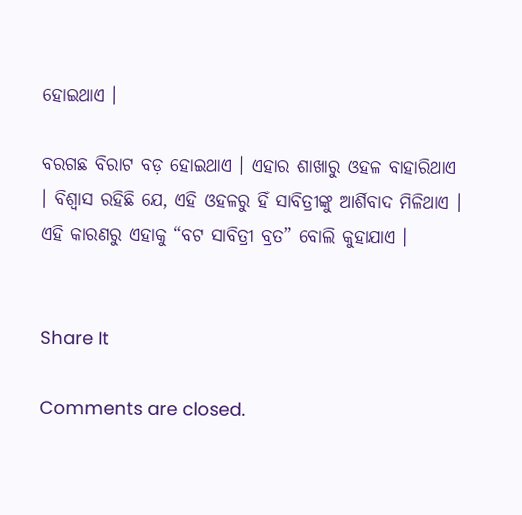ହୋଇଥାଏ ।

ବରଗଛ ବିରାଟ ବଡ଼ ହୋଇଥାଏ । ଏହାର ଶାଖାରୁ ଓହଳ ବାହାରିଥାଏ । ବିଶ୍ବାସ ରହିଛି ଯେ, ଏହି ଓହଳରୁ ହିଁ ସାବିତ୍ରୀଙ୍କୁ ଆର୍ଶିବାଦ ମିଳିଥାଏ । ଏହି କାରଣରୁ ଏହାକୁ “ବଟ ସାବିତ୍ରୀ ବ୍ରତ” ବୋଲି କୁହାଯାଏ ।


Share It

Comments are closed.